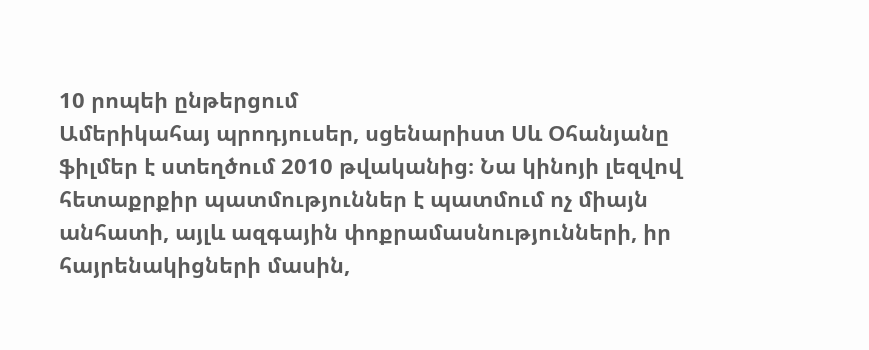10 րոպեի ընթերցում
Ամերիկահայ պրոդյուսեր, սցենարիստ Սև Օհանյանը ֆիլմեր է ստեղծում 2010 թվականից։ Նա կինոյի լեզվով հետաքրքիր պատմություններ է պատմում ոչ միայն անհատի, այլև ազգային փոքրամասնությունների, իր հայրենակիցների մասին,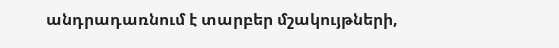անդրադառնում է տարբեր մշակույթների,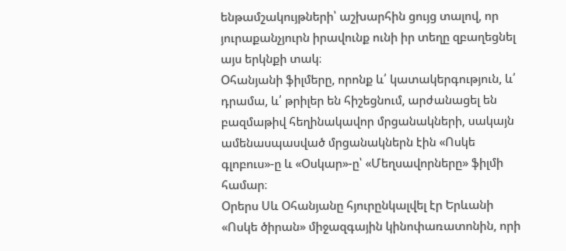ենթամշակույթների՝ աշխարհին ցույց տալով, որ յուրաքանչյուրն իրավունք ունի իր տեղը զբաղեցնել այս երկնքի տակ։
Օհանյանի ֆիլմերը, որոնք և՛ կատակերգություն, և՛ դրամա, և՛ թրիլեր են հիշեցնում, արժանացել են բազմաթիվ հեղինակավոր մրցանակների, սակայն ամենասպասված մրցանակներն էին «Ոսկե գլոբուս»-ը և «Օսկար»-ը՝ «Մեղսավորները» ֆիլմի համար։
Օրերս Սև Օհանյանը հյուրընկալվել էր Երևանի «Ոսկե ծիրան» միջազգային կինոփառատոնին, որի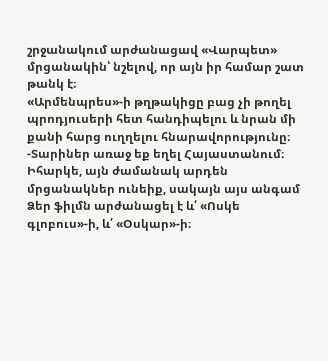շրջանակում արժանացավ «Վարպետ» մրցանակին՝ նշելով, որ այն իր համար շատ թանկ է։
«Արմենպրես»-ի թղթակիցը բաց չի թողել պրոդյուսերի հետ հանդիպելու և նրան մի քանի հարց ուղղելու հնարավորությունը։
-Տարիներ առաջ եք եղել Հայաստանում։ Իհարկե, այն ժամանակ արդեն մրցանակներ ունեիք, սակայն այս անգամ Ձեր ֆիլմն արժանացել է և՛ «Ոսկե գլոբուս»-ի, և՛ «Օսկար»-ի։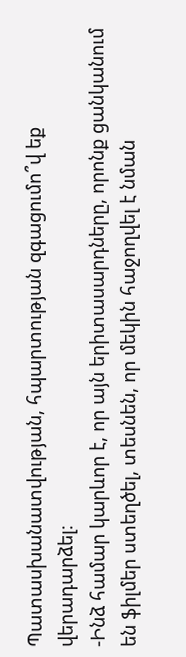Պատասխանատվության, հպարտության զգացումո՞վ եք վերադարձել։
-Ինձ համար կարևոր է, որ այն երիտասարդները, որոնք ցանկանում են ֆիլմեր ստեղծել, տեսնեն, որ մեկին հաջողվել է նման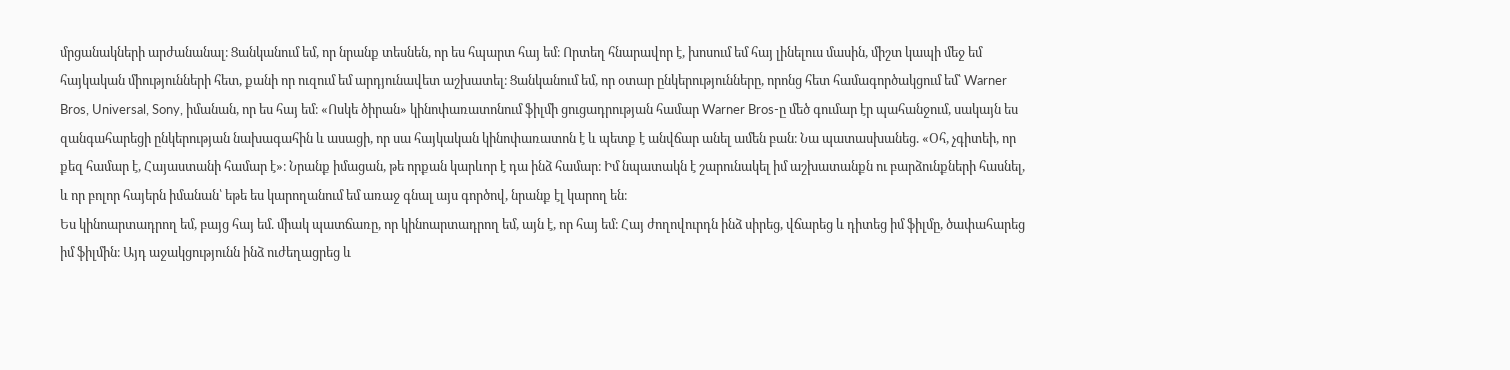մրցանակների արժանանալ։ Ցանկանում եմ, որ նրանք տեսնեն, որ ես հպարտ հայ եմ։ Որտեղ հնարավոր է, խոսում եմ հայ լինելուս մասին, միշտ կապի մեջ եմ հայկական միությունների հետ, քանի որ ուզում եմ արդյունավետ աշխատել։ Ցանկանում եմ, որ օտար ընկերությունները, որոնց հետ համագործակցում եմ՝ Warner Bros, Universal, Sony, իմանան, որ ես հայ եմ։ «Ոսկե ծիրան» կինոփառատոնում ֆիլմի ցուցադրության համար Warner Bros-ը մեծ գումար էր պահանջում, սակայն ես զանգահարեցի ընկերության նախագահին և ասացի, որ սա հայկական կինոփառատոն է և պետք է անվճար անել ամեն բան։ Նա պատասխանեց. «Օհ, չգիտեի, որ քեզ համար է, Հայաստանի համար է»։ Նրանք իմացան, թե որքան կարևոր է դա ինձ համար։ Իմ նպատակն է շարունակել իմ աշխատանքն ու բարձունքների հասնել, և որ բոլոր հայերն իմանան՝ եթե ես կարողանում եմ առաջ գնալ այս գործով, նրանք էլ կարող են։
Ես կինոարտադրող եմ, բայց հայ եմ. միակ պատճառը, որ կինոարտադրող եմ, այն է, որ հայ եմ։ Հայ ժողովուրդն ինձ սիրեց, վճարեց և դիտեց իմ ֆիլմը, ծափահարեց իմ ֆիլմին։ Այդ աջակցությունն ինձ ուժեղացրեց և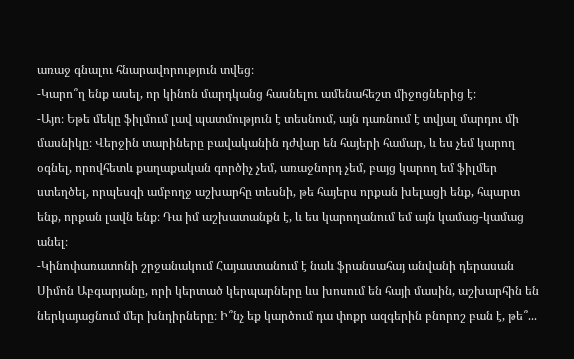առաջ գնալու հնարավորություն տվեց։
-Կարո՞ղ ենք ասել, որ կինոն մարդկանց հասնելու ամենահեշտ միջոցներից է։
-Այո։ Եթե մեկը ֆիլմում լավ պատմություն է տեսնում, այն դառնում է տվյալ մարդու մի մասնիկը։ Վերջին տարիները բավականին դժվար են հայերի համար, և ես չեմ կարող օգնել, որովհետև քաղաքական գործիչ չեմ, առաջնորդ չեմ, բայց կարող եմ ֆիլմեր ստեղծել, որպեսզի ամբողջ աշխարհը տեսնի, թե հայերս որքան խելացի ենք, հպարտ ենք, որքան լավն ենք։ Դա իմ աշխատանքն է, և ես կարողանում եմ այն կամաց-կամաց անել։
-Կինոփառատոնի շրջանակում Հայաստանում է նաև ֆրանսահայ անվանի դերասան Սիմոն Աբգարյանը, որի կերտած կերպարները ևս խոսում են հայի մասին, աշխարհին են ներկայացնում մեր խնդիրները։ Ի՞նչ եք կարծում դա փոքր ազգերին բնորոշ բան է, թե՞...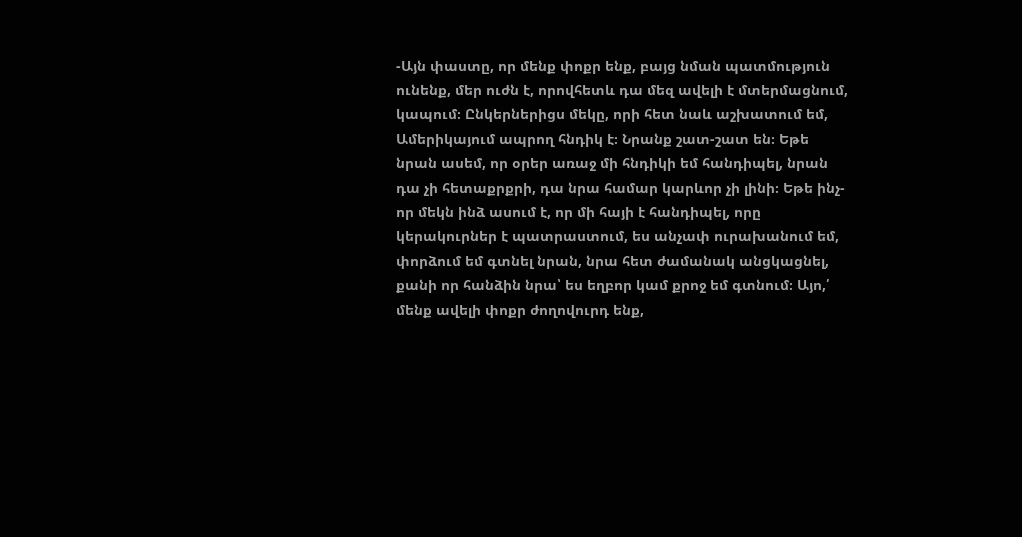-Այն փաստը, որ մենք փոքր ենք, բայց նման պատմություն ունենք, մեր ուժն է, որովհետև դա մեզ ավելի է մտերմացնում, կապում։ Ընկերներիցս մեկը, որի հետ նաև աշխատում եմ, Ամերիկայում ապրող հնդիկ է։ Նրանք շատ-շատ են։ Եթե նրան ասեմ, որ օրեր առաջ մի հնդիկի եմ հանդիպել, նրան դա չի հետաքրքրի, դա նրա համար կարևոր չի լինի։ Եթե ինչ-որ մեկն ինձ ասում է, որ մի հայի է հանդիպել, որը կերակուրներ է պատրաստում, ես անչափ ուրախանում եմ, փորձում եմ գտնել նրան, նրա հետ ժամանակ անցկացնել, քանի որ հանձին նրա՝ ես եղբոր կամ քրոջ եմ գտնում։ Այո,՛ մենք ավելի փոքր ժողովուրդ ենք,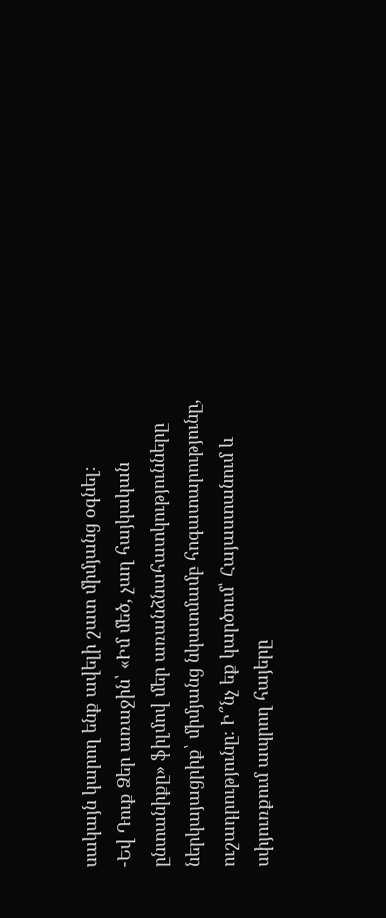սակայն կարող ենք ավելի շատ միմյանց օգնել։
-Եվ Դուք Ձեր առաջին՝ «Իմ մեծ, չաղ հայկական ընտանիքը» ֆիլմով մեր առանձնահատկությունները ներկայացրիք՝ միմյանց նկատմամբ հոգատարությունը, ուշադրությունը։ Ի՞նչ եք կարծում՝ Հայաստանում և սփյուռքում ապրող հայերը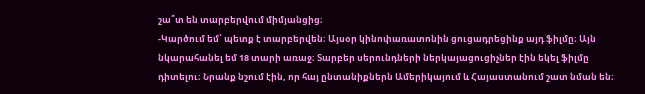շա՞տ են տարբերվում միմյանցից։
-Կարծում եմ՝ պետք է տարբերվեն։ Այսօր կինոփառատոնին ցուցադրեցինք այդ ֆիլմը։ Այն նկարահանել եմ 18 տարի առաջ։ Տարբեր սերունդների ներկայացուցիչներ էին եկել ֆիլմը դիտելու։ Նրանք նշում էին, որ հայ ընտանիքներն Ամերիկայում և Հայաստանում շատ նման են։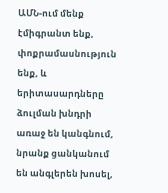ԱՄՆ-ում մենք էմիգրանտ ենք, փոքրամասնություն ենք, և երիտասարդները ձուլման խնդրի առաջ են կանգնում, նրանք ցանկանում են անգլերեն խոսել,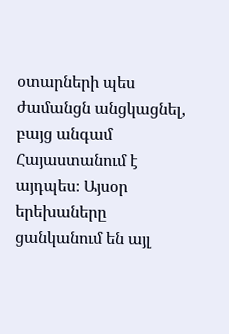օտարների պես ժամանցն անցկացնել, բայց անգամ Հայաստանում է այդպես։ Այսօր երեխաները ցանկանում են այլ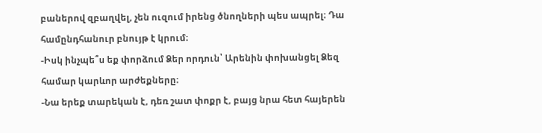բաներով զբաղվել, չեն ուզում իրենց ծնողների պես ապրել։ Դա համընդհանուր բնույթ է կրում։
-Իսկ ինչպե՞ս եք փորձում Ձեր որդուն՝ Արենին փոխանցել Ձեզ համար կարևոր արժեքները։
-Նա երեք տարեկան է, դեռ շատ փոքր է, բայց նրա հետ հայերեն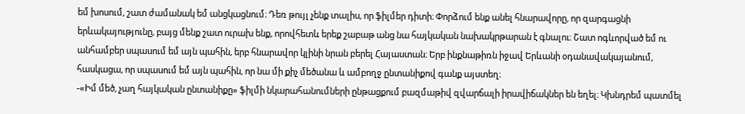եմ խոսում, շատ ժամանակ եմ անցկացնում։ Դեռ թույլ չենք տալիս, որ ֆիլմեր դիտի։ Փորձում ենք անել հնարավորը, որ զարգացնի երևակայությունը, բայց մենք շատ ուրախ ենք, որովհետև երեք շաբաթ անց նա հայկական նախակրթարան է գնալու։ Շատ ոգևորված եմ ու անհամբեր սպասում եմ այն պահին, երբ հնարավոր կլինի նրան բերել Հայաստան։ Երբ ինքնաթիռն իջավ Երևանի օդանավակայանում, հասկացա, որ սպասում եմ այն պահին, որ նա մի քիչ մեծանա և ամբողջ ընտանիքով գանք այստեղ։
-«Իմ մեծ, չաղ հայկական ընտանիքը» ֆիլմի նկարահանումների ընթացքում բազմաթիվ զվարճալի իրավիճակներ են եղել։ Կխնդրեմ պատմել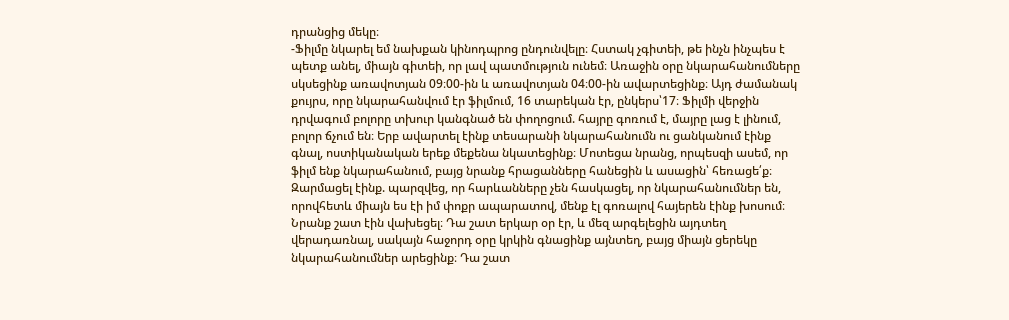դրանցից մեկը։
-Ֆիլմը նկարել եմ նախքան կինոդպրոց ընդունվելը։ Հստակ չգիտեի, թե ինչն ինչպես է պետք անել, միայն գիտեի, որ լավ պատմություն ունեմ։ Առաջին օրը նկարահանումները սկսեցինք առավոտյան 09։00-ին և առավոտյան 04։00-ին ավարտեցինք։ Այդ ժամանակ քույրս, որը նկարահանվում էր ֆիլմում, 16 տարեկան էր, ընկերս՝17։ Ֆիլմի վերջին դրվագում բոլորը տխուր կանգնած են փողոցում. հայրը գոռում է, մայրը լաց է լինում, բոլոր ճչում են։ Երբ ավարտել էինք տեսարանի նկարահանումն ու ցանկանում էինք գնալ, ոստիկանական երեք մեքենա նկատեցինք։ Մոտեցա նրանց, որպեսզի ասեմ, որ ֆիլմ ենք նկարահանում, բայց նրանք հրացանները հանեցին և ասացին՝ հեռացե՛ք։ Զարմացել էինք. պարզվեց, որ հարևանները չեն հասկացել, որ նկարահանումներ են, որովհետև միայն ես էի իմ փոքր ապարատով, մենք էլ գոռալով հայերեն էինք խոսում։ Նրանք շատ էին վախեցել։ Դա շատ երկար օր էր, և մեզ արգելեցին այդտեղ վերադառնալ, սակայն հաջորդ օրը կրկին գնացինք այնտեղ, բայց միայն ցերեկը նկարահանումներ արեցինք։ Դա շատ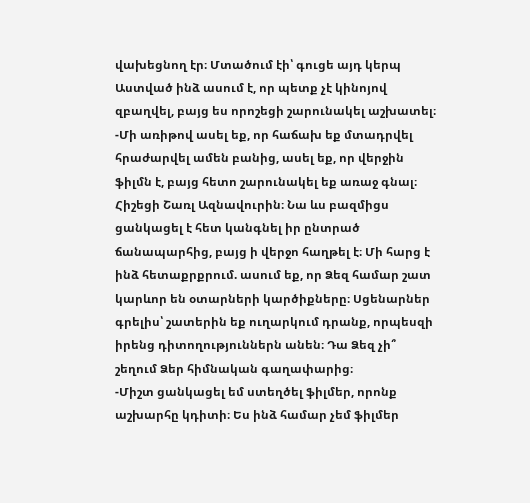վախեցնող էր։ Մտածում էի՝ գուցե այդ կերպ Աստված ինձ ասում է, որ պետք չէ կինոյով զբաղվել, բայց ես որոշեցի շարունակել աշխատել։
-Մի առիթով ասել եք, որ հաճախ եք մտադրվել հրաժարվել ամեն բանից, ասել եք, որ վերջին ֆիլմն է, բայց հետո շարունակել եք առաջ գնալ։ Հիշեցի Շառլ Ազնավուրին։ Նա ևս բազմիցս ցանկացել է հետ կանգնել իր ընտրած ճանապարհից, բայց ի վերջո հաղթել է։ Մի հարց է ինձ հետաքրքրում. ասում եք, որ Ձեզ համար շատ կարևոր են օտարների կարծիքները։ Սցենարներ գրելիս՝ շատերին եք ուղարկում դրանք, որպեսզի իրենց դիտողություններն անեն։ Դա Ձեզ չի՞ շեղում Ձեր հիմնական գաղափարից։
-Միշտ ցանկացել եմ ստեղծել ֆիլմեր, որոնք աշխարհը կդիտի։ Ես ինձ համար չեմ ֆիլմեր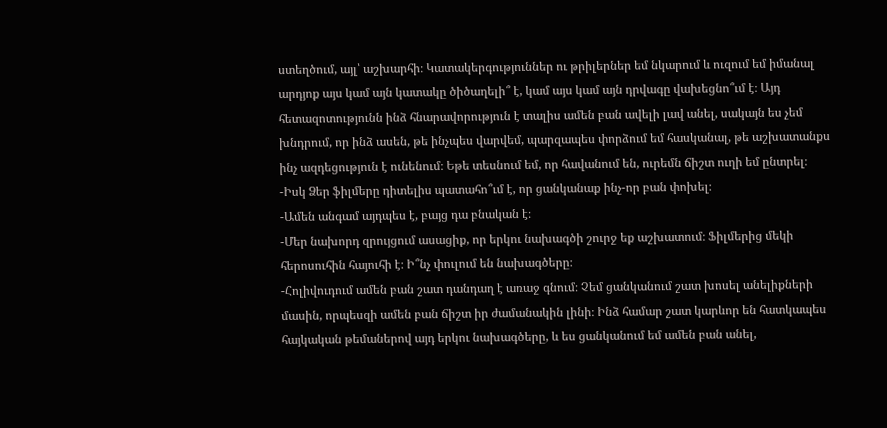ստեղծում, այլ՝ աշխարհի։ Կատակերգություններ ու թրիլերներ եմ նկարում և ուզում եմ իմանալ արդյոք այս կամ այն կատակը ծիծաղելի՞ է, կամ այս կամ այն դրվագը վախեցնո՞ւմ է։ Այդ հետազոտությունն ինձ հնարավորություն է տալիս ամեն բան ավելի լավ անել, սակայն ես չեմ խնդրում, որ ինձ ասեն, թե ինչպես վարվեմ, պարզապես փորձում եմ հասկանալ, թե աշխատանքս ինչ ազդեցություն է ունենում։ Եթե տեսնում եմ, որ հավանում են, ուրեմն ճիշտ ուղի եմ ընտրել։
-Իսկ Ձեր ֆիլմերը դիտելիս պատահո՞ւմ է, որ ցանկանաք ինչ-որ բան փոխել։
-Ամեն անգամ այդպես է, բայց դա բնական է։
-Մեր նախորդ զրույցում ասացիք, որ երկու նախագծի շուրջ եք աշխատում։ Ֆիլմերից մեկի հերոսուհին հայուհի է։ Ի՞նչ փուլում են նախագծերը։
-Հոլիվուդում ամեն բան շատ դանդաղ է առաջ գնում։ Չեմ ցանկանում շատ խոսել անելիքների մասին, որպեսզի ամեն բան ճիշտ իր ժամանակին լինի։ Ինձ համար շատ կարևոր են հատկապես հայկական թեմաներով այդ երկու նախագծերը, և ես ցանկանում եմ ամեն բան անել,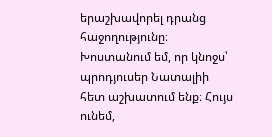երաշխավորել դրանց հաջողությունը։ Խոստանում եմ, որ կնոջս՝ պրոդյուսեր Նատալիի հետ աշխատում ենք։ Հույս ունեմ,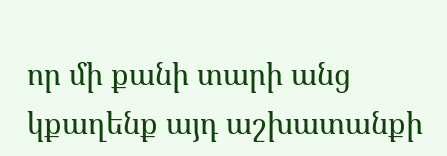որ մի քանի տարի անց կքաղենք այդ աշխատանքի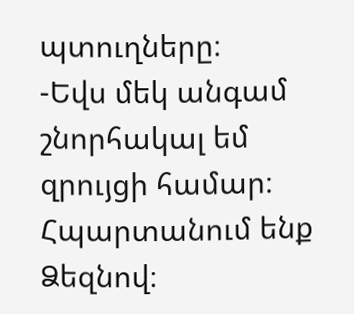պտուղները։
-Եվս մեկ անգամ շնորհակալ եմ զրույցի համար։ Հպարտանում ենք Ձեզնով։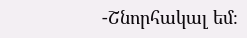-Շնորհակալ եմ։